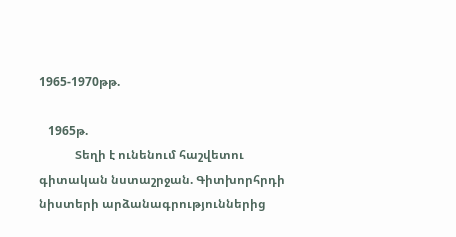1965-1970թթ.

   1965թ.
            Տեղի է ունենում հաշվետու գիտական նստաշրջան. Գիտխորհրդի նիստերի արձանագրություններից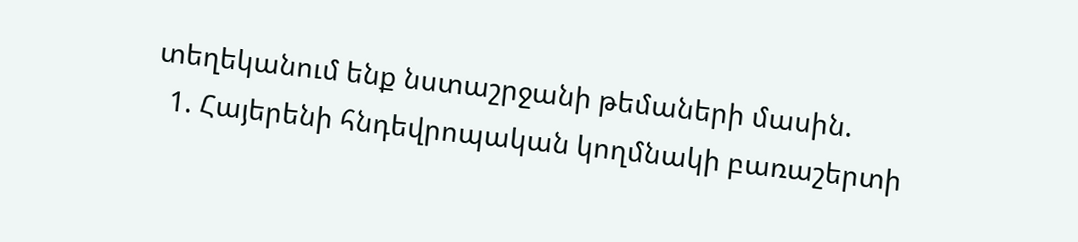տեղեկանում ենք նստաշրջանի թեմաների մասին.
  1. Հայերենի հնդեվրոպական կողմնակի բառաշերտի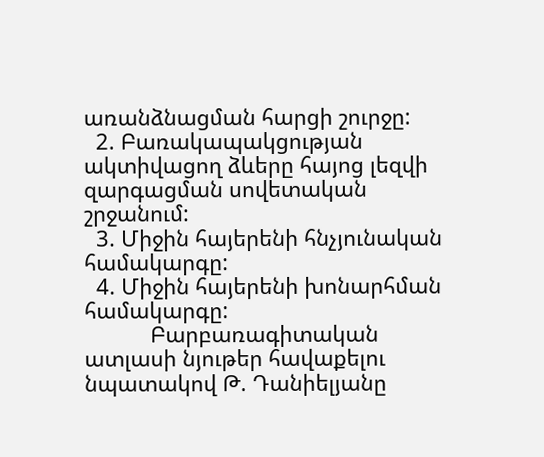առանձնացման հարցի շուրջը:
  2. Բառակապակցության ակտիվացող ձևերը հայոց լեզվի զարգացման սովետական շրջանում:
  3. Միջին հայերենի հնչյունական համակարգը:
  4. Միջին հայերենի խոնարհման համակարգը:
           Բարբառագիտական ատլասի նյութեր հավաքելու նպատակով Թ. Դանիելյանը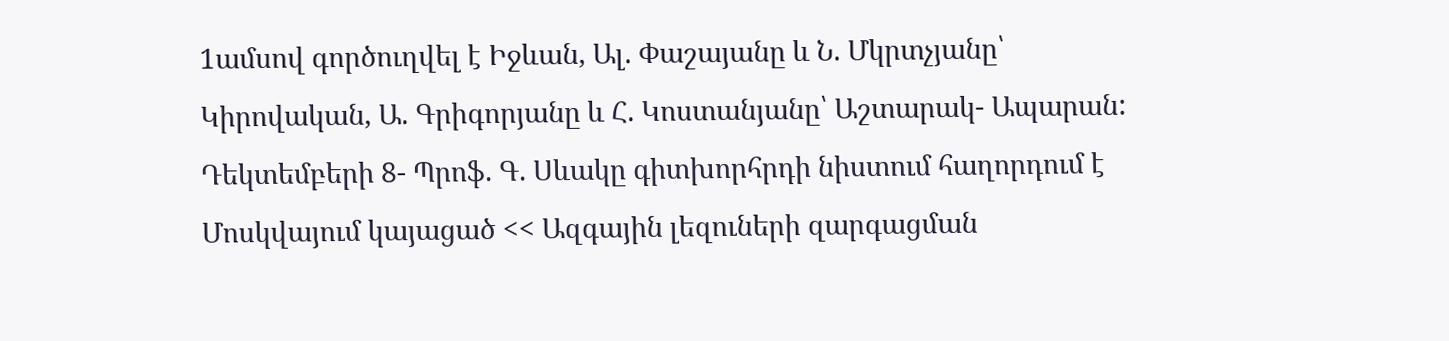1ամսով գործուղվել է Իջևան, Ալ. Փաշայանը և Ն. Մկրտչյանը՝ Կիրովական, Ա. Գրիգորյանը և Հ. Կոստանյանը՝ Աշտարակ- Ապարան:
Դեկտեմբերի 8- Պրոֆ. Գ. Սևակը գիտխորհրդի նիստում հաղորդում է Մոսկվայում կայացած << Ազգային լեզուների զարգացման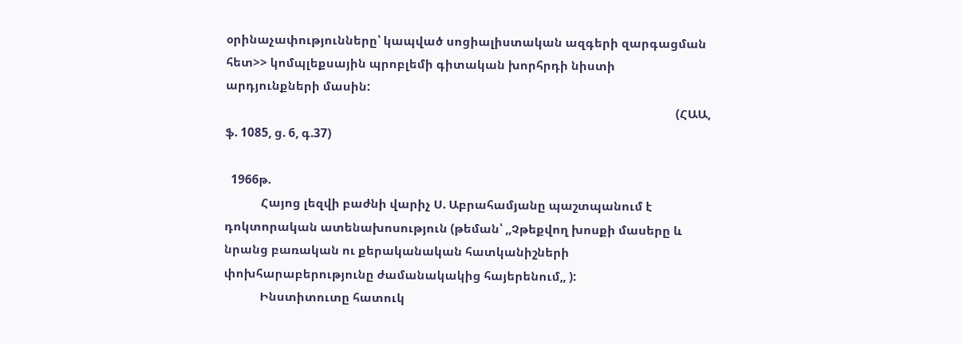օրինաչափությունները՝ կապված սոցիալիստական ազգերի զարգացման հետ>> կոմպլեքսային պրոբլեմի գիտական խորհրդի նիստի արդյունքների մասին:
                                                                                                                                                      (ՀԱԱ, ֆ. 1085, ց. 6, գ.37)

  1966թ.
            Հայոց լեզվի բաժնի վարիչ Ս. Աբրահամյանը պաշտպանում է դոկտորական ատենախոսություն (թեման՝ ,,Չթեքվող խոսքի մասերը և նրանց բառական ու քերականական հատկանիշների փոխհարաբերությունը ժամանակակից հայերենում,, ):
            Ինստիտուտը հատուկ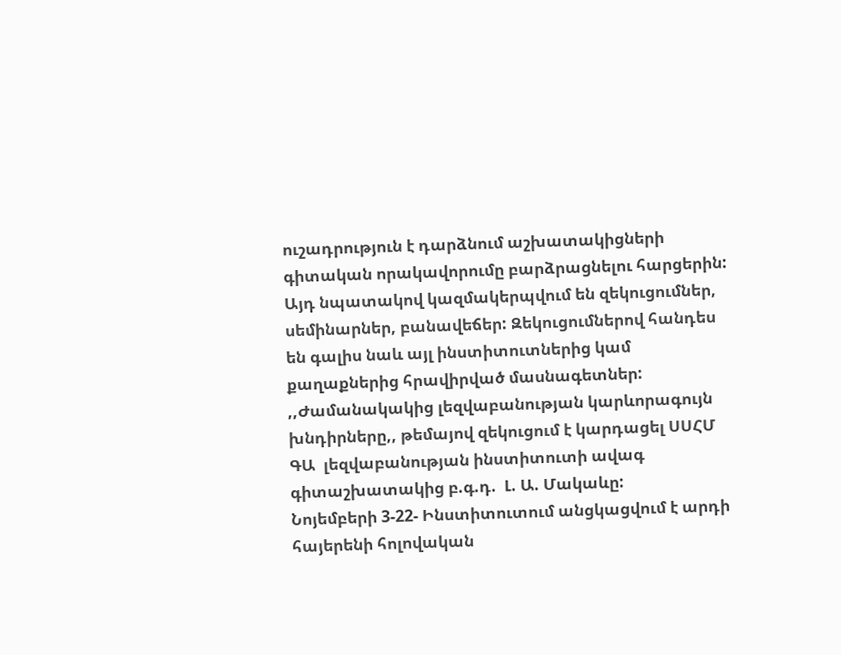ուշադրություն է դարձնում աշխատակիցների գիտական որակավորումը բարձրացնելու հարցերին: Այդ նպատակով կազմակերպվում են զեկուցումներ, սեմինարներ, բանավեճեր: Զեկուցումներով հանդես են գալիս նաև այլ ինստիտուտներից կամ քաղաքներից հրավիրված մասնագետներ: ,,Ժամանակակից լեզվաբանության կարևորագույն խնդիրները,, թեմայով զեկուցում է կարդացել ՍՍՀՄ ԳԱ  լեզվաբանության ինստիտուտի ավագ գիտաշխատակից բ.գ.դ.  Լ. Ա. Մակաևը:
Նոյեմբերի 3-22- Ինստիտուտում անցկացվում է արդի հայերենի հոլովական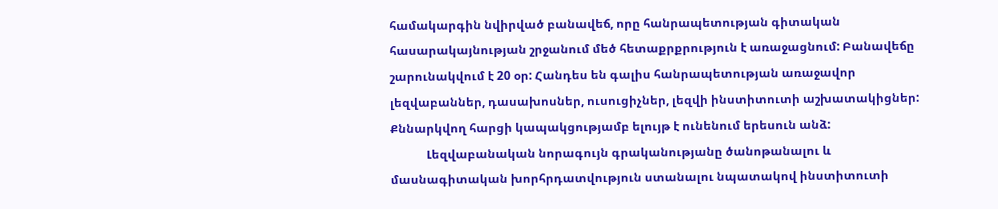համակարգին նվիրված բանավեճ, որը հանրապետության գիտական հասարակայնության շրջանում մեծ հետաքրքրություն է առաջացնում: Բանավեճը շարունակվում է 20 օր: Հանդես են գալիս հանրապետության առաջավոր լեզվաբաններ, դասախոսներ, ուսուցիչներ, լեզվի ինստիտուտի աշխատակիցներ: Քննարկվող հարցի կապակցությամբ ելույթ է ունենում երեսուն անձ:
            Լեզվաբանական նորագույն գրականությանը ծանոթանալու և մասնագիտական խորհրդատվություն ստանալու նպատակով ինստիտուտի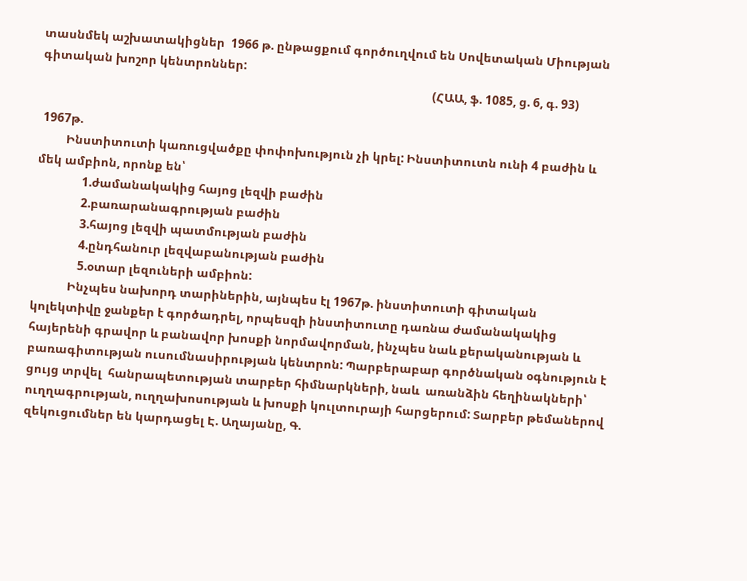տասնմեկ աշխատակիցներ  1966 թ. ընթացքում գործուղվում են Սովետական Միության գիտական խոշոր կենտրոններ:
                                                                                                                                  (ՀԱԱ, ֆ. 1085, ց. 6, գ. 93)

 1967թ.
         Ինստիտուտի կառուցվածքը փոփոխություն չի կրել: Ինստիտուտն ունի 4 բաժին և մեկ ամբիոն, որոնք են՝
               1.ժամանակակից հայոց լեզվի բաժին
               2.բառարանագրության բաժին
               3.հայոց լեզվի պատմության բաժին
               4.ընդհանուր լեզվաբանության բաժին
               5.օտար լեզուների ամբիոն:
            Ինչպես նախորդ տարիներին, այնպես էլ 1967թ. ինստիտուտի գիտական կոլեկտիվը ջանքեր է գործադրել, որպեսզի ինստիտուտը դառնա ժամանակակից հայերենի գրավոր և բանավոր խոսքի նորմավորման, ինչպես նաև քերականության և բառագիտության ուսումնասիրության կենտրոն: Պարբերաբար գործնական օգնություն է ցույց տրվել  հանրապետության տարբեր հիմնարկների, նաև  առանձին հեղինակների՝ ուղղագրության, ուղղախոսության և խոսքի կուլտուրայի հարցերում: Տարբեր թեմաներով զեկուցումներ են կարդացել Է. Աղայանը, Գ.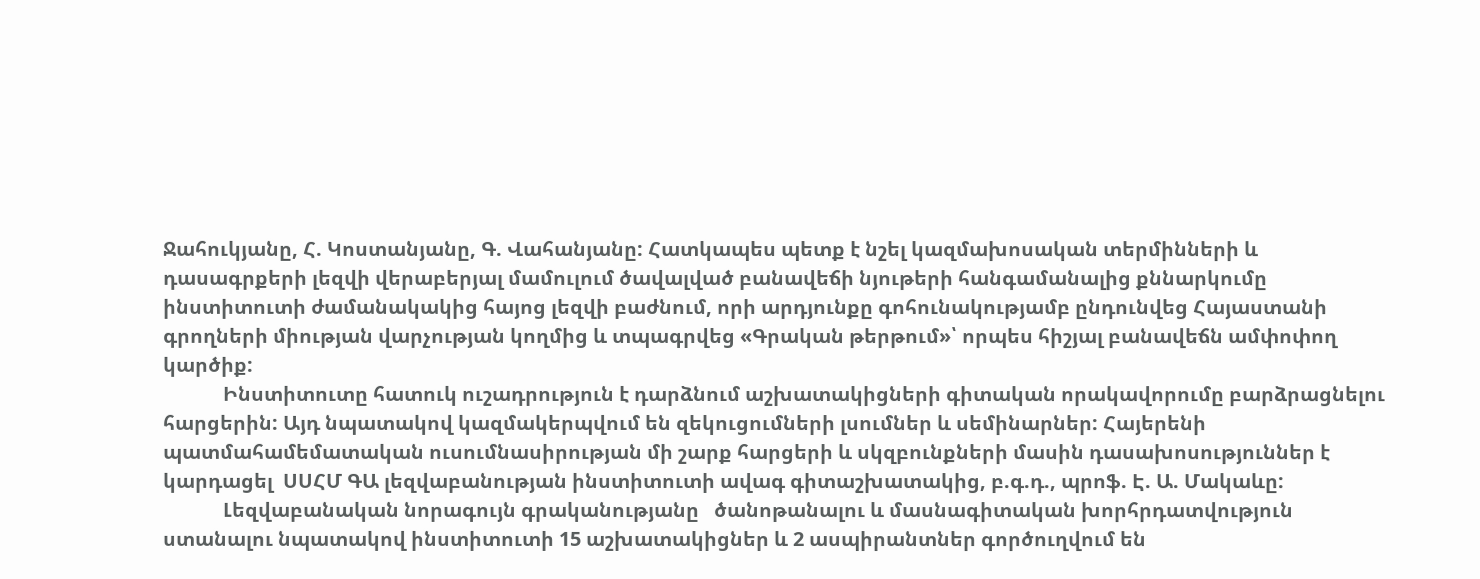Ջահուկյանը, Հ. Կոստանյանը, Գ. Վահանյանը: Հատկապես պետք է նշել կազմախոսական տերմինների և դասագրքերի լեզվի վերաբերյալ մամուլում ծավալված բանավեճի նյութերի հանգամանալից քննարկումը ինստիտուտի ժամանակակից հայոց լեզվի բաժնում, որի արդյունքը գոհունակությամբ ընդունվեց Հայաստանի գրողների միության վարչության կողմից և տպագրվեց «Գրական թերթում»՝ որպես հիշյալ բանավեճն ամփոփող կարծիք:
            Ինստիտուտը հատուկ ուշադրություն է դարձնում աշխատակիցների գիտական որակավորումը բարձրացնելու հարցերին: Այդ նպատակով կազմակերպվում են զեկուցումների լսումներ և սեմինարներ: Հայերենի պատմահամեմատական ուսումնասիրության մի շարք հարցերի և սկզբունքների մասին դասախոսություններ է կարդացել  ՍՍՀՄ ԳԱ լեզվաբանության ինստիտուտի ավագ գիտաշխատակից, բ.գ.դ., պրոֆ. Է. Ա. Մակաևը:
            Լեզվաբանական նորագույն գրականությանը   ծանոթանալու և մասնագիտական խորհրդատվություն ստանալու նպատակով ինստիտուտի 15 աշխատակիցներ և 2 ասպիրանտներ գործուղվում են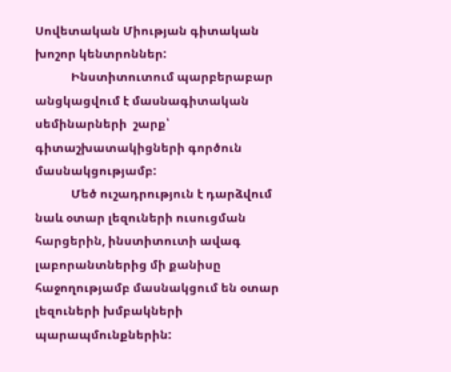Սովետական Միության գիտական խոշոր կենտրոններ:
            Ինստիտուտում պարբերաբար անցկացվում է մասնագիտական սեմինարների  շարք՝ գիտաշխատակիցների գործուն մասնակցությամբ:
            Մեծ ուշադրություն է դարձվում նաև օտար լեզուների ուսուցման հարցերին, ինստիտուտի ավագ լաբորանտներից մի քանիսը հաջողությամբ մասնակցում են օտար լեզուների խմբակների պարապմունքներին: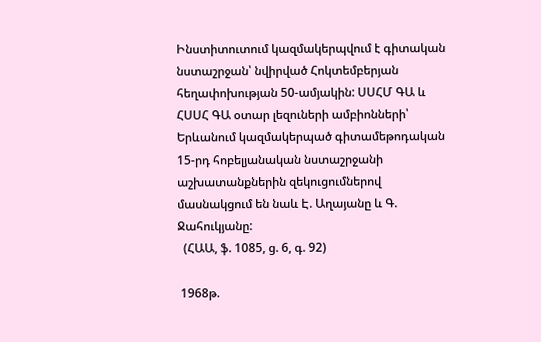Ինստիտուտում կազմակերպվում է գիտական նստաշրջան՝ նվիրված Հոկտեմբերյան հեղափոխության 50-ամյակին: ՍՍՀՄ ԳԱ և ՀՍՍՀ ԳԱ օտար լեզուների ամբիոնների՝ Երևանում կազմակերպած գիտամեթոդական 15-րդ հոբելյանական նստաշրջանի աշխատանքներին զեկուցումներով մասնակցում են նաև Է. Աղայանը և Գ. Ջահուկյանը:
  (ՀԱԱ, ֆ. 1085, ց. 6, գ. 92)

 1968թ.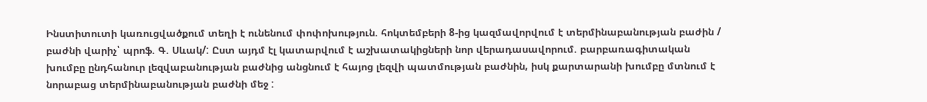Ինստիտուտի կառուցվածքում տեղի է ունենում փոփոխություն. հոկտեմբերի 8-ից կազմավորվում է տերմինաբանության բաժին / բաժնի վարիչ՝ պրոֆ. Գ. Սևակ/: Ըստ այդմ էլ կատարվում է աշխատակիցների նոր վերադասավորում. բարբառագիտական խումբը ընդհանուր լեզվաբանության բաժնից անցնում է հայոց լեզվի պատմության բաժնին, իսկ քարտարանի խումբը մտնում է նորաբաց տերմինաբանության բաժնի մեջ :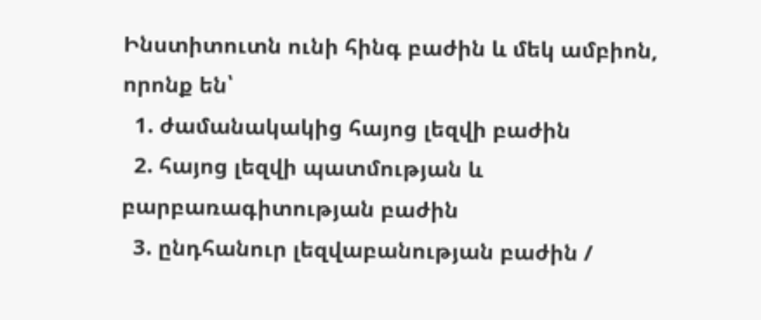Ինստիտուտն ունի հինգ բաժին և մեկ ամբիոն, որոնք են՝
  1. ժամանակակից հայոց լեզվի բաժին
  2. հայոց լեզվի պատմության և բարբառագիտության բաժին
  3. ընդհանուր լեզվաբանության բաժին /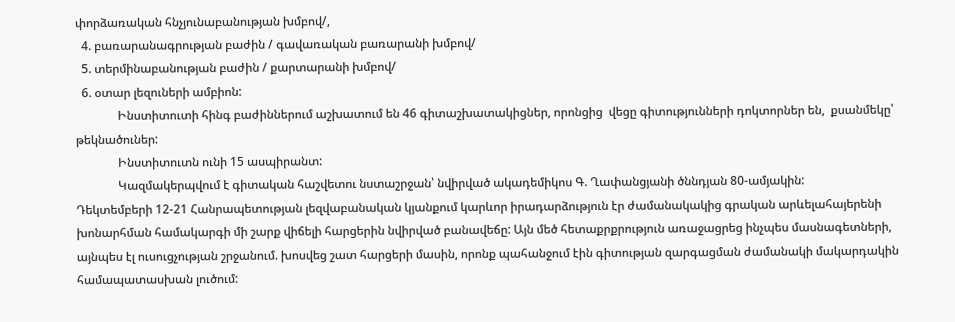փորձառական հնչյունաբանության խմբով/,
  4. բառարանագրության բաժին / գավառական բառարանի խմբով/
  5. տերմինաբանության բաժին / քարտարանի խմբով/
  6. օտար լեզուների ամբիոն:
              Ինստիտուտի հինգ բաժիններում աշխատում են 46 գիտաշխատակիցներ, որոնցից  վեցը գիտությունների դոկտորներ են,  քսանմեկը՝ թեկնածուներ:
              Ինստիտուտն ունի 15 ասպիրանտ:
              Կազմակերպվում է գիտական հաշվետու նստաշրջան՝ նվիրված ակադեմիկոս Գ. Ղափանցյանի ծննդյան 80-ամյակին:
Դեկտեմբերի 12-21 Հանրապետության լեզվաբանական կյանքում կարևոր իրադարձություն էր ժամանակակից գրական արևելահայերենի խոնարհման համակարգի մի շարք վիճելի հարցերին նվիրված բանավեճը: Այն մեծ հետաքրքրություն առաջացրեց ինչպես մասնագետների, այնպես էլ ուսուցչության շրջանում. խոսվեց շատ հարցերի մասին, որոնք պահանջում էին գիտության զարգացման ժամանակի մակարդակին համապատասխան լուծում: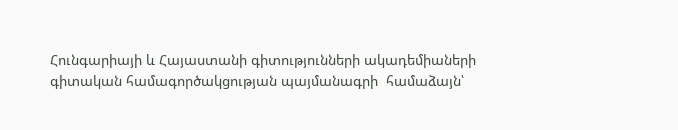Հունգարիայի և Հայաստանի գիտությունների ակադեմիաների գիտական համագործակցության պայմանագրի  համաձայն՝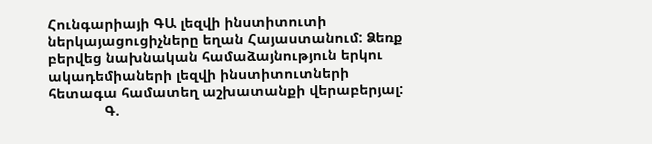Հունգարիայի ԳԱ լեզվի ինստիտուտի ներկայացուցիչները եղան Հայաստանում: Ձեռք բերվեց նախնական համաձայնություն երկու ակադեմիաների լեզվի ինստիտուտների հետագա համատեղ աշխատանքի վերաբերյալ:
              Գ.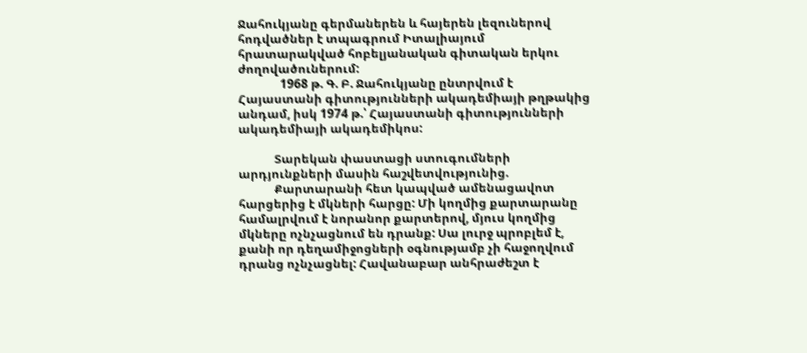Ջահուկյանը գերմաներեն և հայերեն լեզուներով հոդվածներ է տպագրում Իտալիայում հրատարակված հոբելյանական գիտական երկու ժողովածուներում:
              1968 թ. Գ. Բ. Ջահուկյանը ընտրվում է Հայաստանի գիտությունների ակադեմիայի թղթակից անդամ, իսկ 1974 թ.՝ Հայաստանի գիտությունների ակադեմիայի ակադեմիկոս:

            Տարեկան փաստացի ստուգումների արդյունքների մասին հաշվետվությունից.
            Քարտարանի հետ կապված ամենացավոտ հարցերից է մկների հարցը: Մի կողմից քարտարանը համալրվում է նորանոր քարտերով, մյուս կողմից մկները ոչնչացնում են դրանք: Սա լուրջ պրոբլեմ է, քանի որ դեղամիջոցների օգնությամբ չի հաջողվում դրանց ոչնչացնել: Հավանաբար անհրաժեշտ է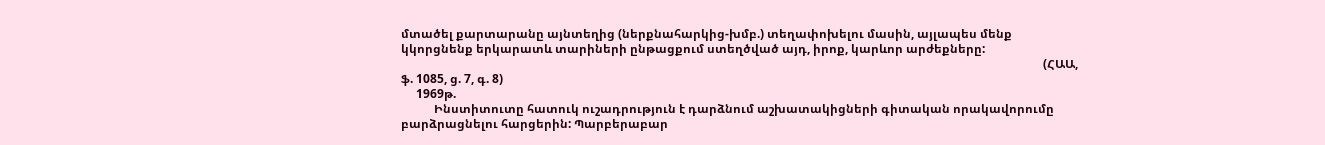մտածել քարտարանը այնտեղից (ներքնահարկից-խմբ.) տեղափոխելու մասին, այլապես մենք կկորցնենք երկարատև տարիների ընթացքում ստեղծված այդ, իրոք, կարևոր արժեքները:
                                                                                                                                                                                                                      (ՀԱԱ, ֆ. 1085, ց. 7, գ. 8)
     1969թ.
           Ինստիտուտը հատուկ ուշադրություն է դարձնում աշխատակիցների գիտական որակավորումը բարձրացնելու հարցերին: Պարբերաբար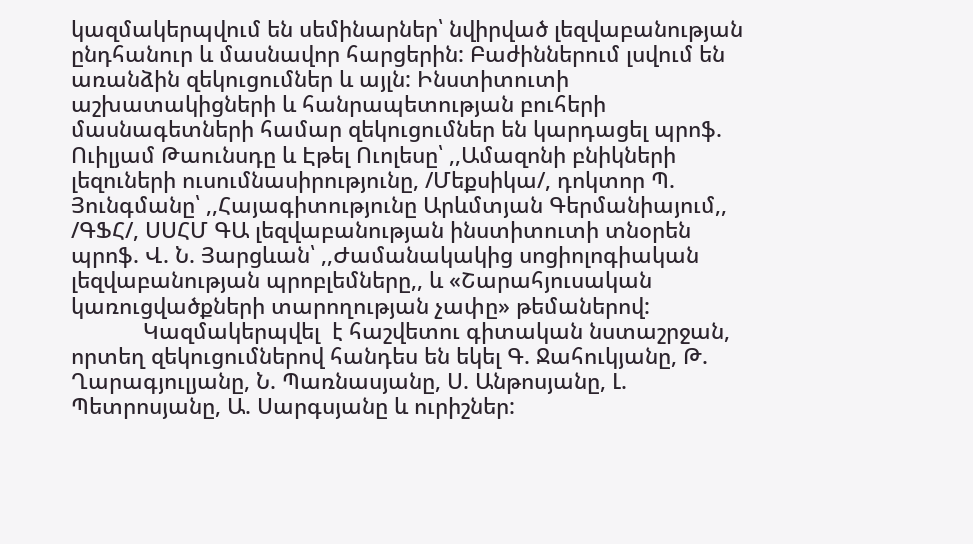կազմակերպվում են սեմինարներ՝ նվիրված լեզվաբանության ընդհանուր և մասնավոր հարցերին: Բաժիններում լսվում են առանձին զեկուցումներ և այլն: Ինստիտուտի աշխատակիցների և հանրապետության բուհերի մասնագետների համար զեկուցումներ են կարդացել պրոֆ. Ուիլյամ Թաունսդը և Էթել Ուոլեսը՝ ,,Ամազոնի բնիկների լեզուների ուսումնասիրությունը, /Մեքսիկա/, դոկտոր Պ. Յունգմանը՝ ,,Հայագիտությունը Արևմտյան Գերմանիայում,, /ԳՖՀ/, ՍՍՀՄ ԳԱ լեզվաբանության ինստիտուտի տնօրեն պրոֆ. Վ. Ն. Յարցևան՝ ,,Ժամանակակից սոցիոլոգիական լեզվաբանության պրոբլեմները,, և «Շարահյուսական կառուցվածքների տարողության չափը» թեմաներով:
            Կազմակերպվել  է հաշվետու գիտական նստաշրջան, որտեղ զեկուցումներով հանդես են եկել Գ. Ջահուկյանը, Թ. Ղարագյուլյանը, Ն. Պառնասյանը, Ս. Անթոսյանը, Լ. Պետրոսյանը, Ա. Սարգսյանը և ուրիշներ: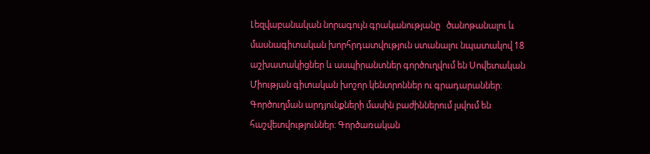Լեզվաբանական նորագույն գրականությանը   ծանոթանալու և մասնագիտական խորհրդատվություն ստանալու նպատակով 18 աշխատակիցներ և ասպիրանտներ գործուղվում են Սովետական Միության գիտական խոշոր կենտրոններ ու գրադարաններ: Գործուղման արդյունքների մասին բաժիններում լսվում են հաշվետվություններ: Գործառական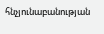հնչյունաբանության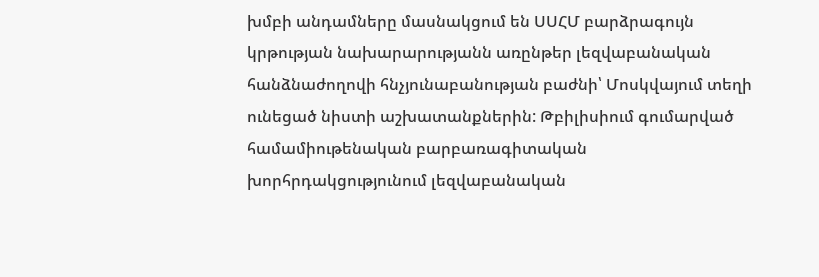խմբի անդամները մասնակցում են ՍՍՀՄ բարձրագույն կրթության նախարարությանն առընթեր լեզվաբանական հանձնաժողովի հնչյունաբանության բաժնի՝ Մոսկվայում տեղի ունեցած նիստի աշխատանքներին: Թբիլիսիում գումարված համամիութենական բարբառագիտական խորհրդակցությունում լեզվաբանական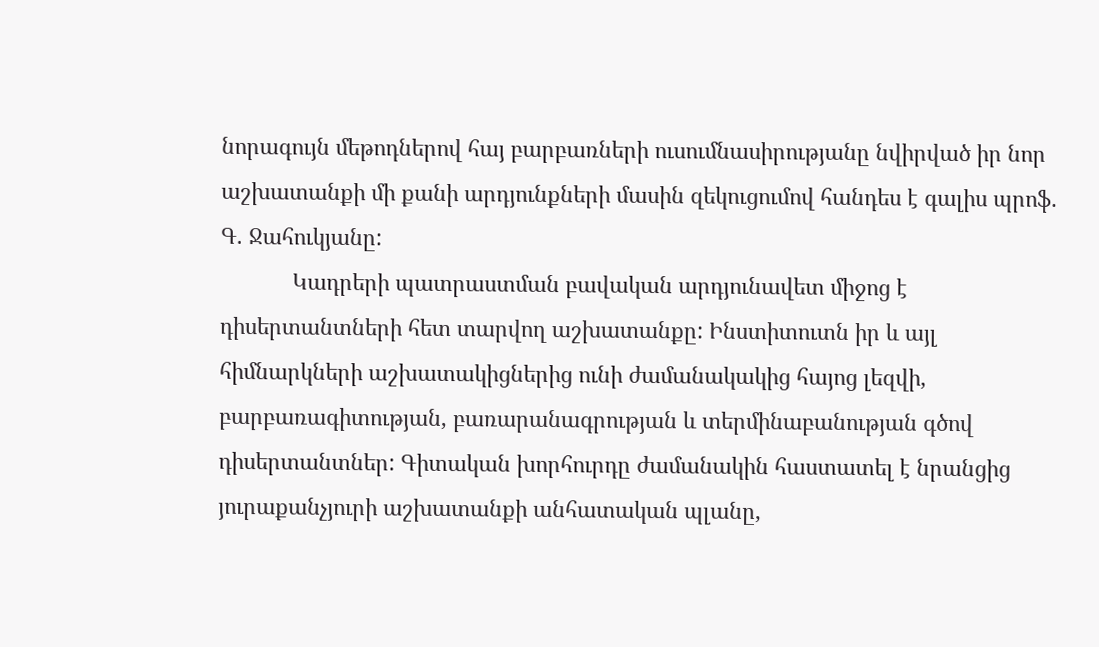նորագույն մեթոդներով հայ բարբառների ուսումնասիրությանը նվիրված իր նոր աշխատանքի մի քանի արդյունքների մասին զեկուցումով հանդես է գալիս պրոֆ. Գ. Ջահուկյանը:
            Կադրերի պատրաստման բավական արդյունավետ միջոց է դիսերտանտների հետ տարվող աշխատանքը: Ինստիտուտն իր և այլ հիմնարկների աշխատակիցներից ունի ժամանակակից հայոց լեզվի, բարբառագիտության, բառարանագրության և տերմինաբանության գծով դիսերտանտներ: Գիտական խորհուրդը ժամանակին հաստատել է նրանցից յուրաքանչյուրի աշխատանքի անհատական պլանը,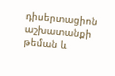դիսերտացիոն աշխատանքի թեման և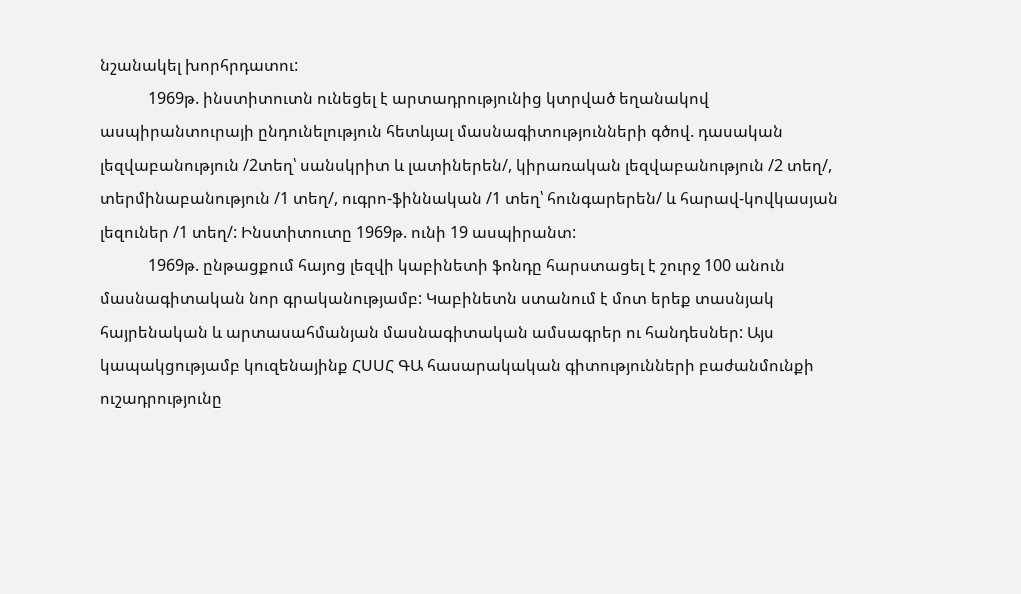նշանակել խորհրդատու:
            1969թ. ինստիտուտն ունեցել է արտադրությունից կտրված եղանակով  ասպիրանտուրայի ընդունելություն հետևյալ մասնագիտությունների գծով. դասական լեզվաբանություն /2տեղ՝ սանսկրիտ և լատիներեն/, կիրառական լեզվաբանություն /2 տեղ/, տերմինաբանություն /1 տեղ/, ուգրո-ֆիննական /1 տեղ՝ հունգարերեն/ և հարավ-կովկասյան լեզուներ /1 տեղ/: Ինստիտուտը 1969թ. ունի 19 ասպիրանտ:
            1969թ. ընթացքում հայոց լեզվի կաբինետի ֆոնդը հարստացել է շուրջ 100 անուն մասնագիտական նոր գրականությամբ: Կաբինետն ստանում է մոտ երեք տասնյակ հայրենական և արտասահմանյան մասնագիտական ամսագրեր ու հանդեսներ: Այս կապակցությամբ կուզենայինք ՀՍՍՀ ԳԱ հասարակական գիտությունների բաժանմունքի ուշադրությունը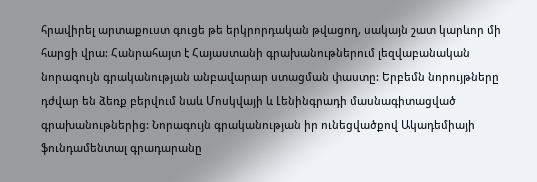հրավիրել արտաքուստ գուցե թե երկրորդական թվացող, սակայն շատ կարևոր մի հարցի վրա: Հանրահայտ է Հայաստանի գրախանութներում լեզվաբանական նորագույն գրականության անբավարար ստացման փաստը: Երբեմն նորույթները դժվար են ձեռք բերվում նաև Մոսկվայի և Լենինգրադի մասնագիտացված գրախանութներից: Նորագույն գրականության իր ունեցվածքով Ակադեմիայի ֆունդամենտալ գրադարանը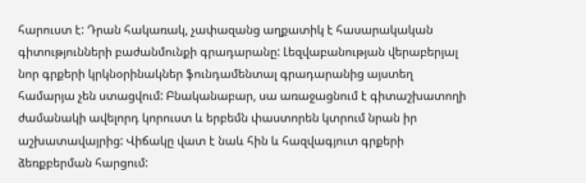հարուստ է: Դրան հակառակ, չափազանց աղքատիկ է հասարակական գիտությունների բաժանմունքի գրադարանը: Լեզվաբանության վերաբերյալ նոր գրքերի կրկնօրինակներ ֆունդամենտալ գրադարանից այստեղ համարյա չեն ստացվում: Բնականաբար, սա առաջացնում է գիտաշխատողի ժամանակի ավելորդ կորուստ և երբեմն փաստորեն կտրում նրան իր աշխատավայրից: Վիճակը վատ է նաև հին և հազվագյուտ գրքերի ձեռքբերման հարցում: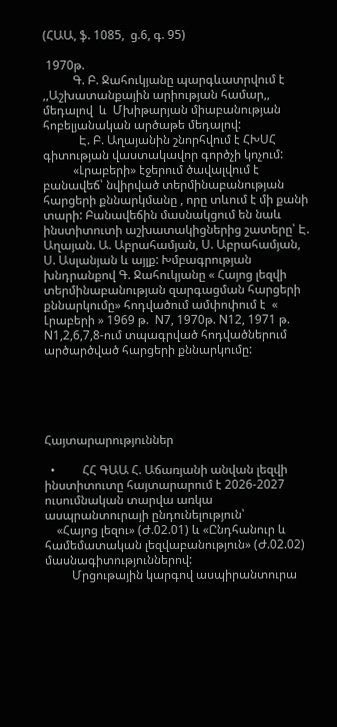(ՀԱԱ, ֆ. 1085,  ց.6, գ. 95)

 1970թ.
          Գ. Բ. Ջահուկյանը պարգևատրվում է ,,Աշխատանքային արիության համար,, մեդալով  և  Մխիթարյան միաբանության հոբելյանական արծաթե մեդալով:
            Է. Բ. Աղայանին շնորհվում է ՀԽՍՀ գիտության վաստակավոր գործչի կոչում:
          «Լրաբերի» էջերում ծավալվում է բանավեճ՝ նվիրված տերմինաբանության հարցերի քննարկմանը , որը տևում է մի քանի տարի: Բանավեճին մասնակցում են նաև ինստիտուտի աշխատակիցներից շատերը՝ Է. Աղայան. Ա. Աբրահամյան, Ս. Աբրահամյան, Ս. Ասլանյան և այլք: Խմբագրության խնդրանքով Գ. Ջահուկյանը « Հայոց լեզվի տերմինաբանության զարգացման հարցերի քննարկումը» հոդվածում ամփոփում է  « Լրաբերի » 1969 թ.  N7, 1970թ. N12, 1971 թ. N1,2,6,7,8-ում տպագրված հոդվածներում արծարծված հարցերի քննարկումը:





Հայտարարություններ

  •         ՀՀ ԳԱԱ Հ. Աճառյանի անվան լեզվի ինստիտուտը հայտարարում է 2026-2027 ուսումնական տարվա առկա ասպրանտուրայի ընդունելություն՝
    «Հայոց լեզու» (Ժ.02.01) և «Ընդհանուր և համեմատական լեզվաբանություն» (Ժ.02.02) մասնագիտություններով:
         Մրցութային կարգով ասպիրանտուրա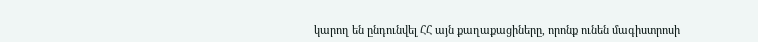կարող են ընդունվել ՀՀ այն քաղաքացիները, որոնք ունեն մագիստրոսի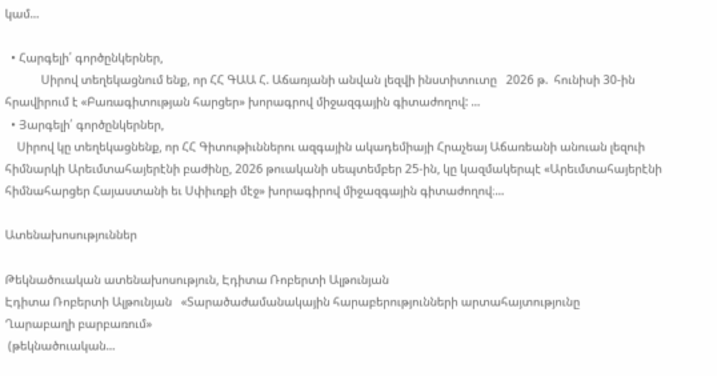կամ...

  • Հարգելի՛ գործընկերներ,
            Սիրով տեղեկացնում ենք, որ ՀՀ ԳԱԱ Հ. Աճառյանի անվան լեզվի ինստիտուտը   2026 թ.  հունիսի 30-ին հրավիրում է «Բառագիտության հարցեր» խորագրով միջազգային գիտաժողով: ...
  • Յարգելի՛ գործընկերներ,
    Սիրով կը տեղեկացնենք, որ ՀՀ Գիտութիւններու ազգային ակադեմիայի Հրաչեայ Աճառեանի անուան լեզուի հիմնարկի Արեւմտահայերէնի բաժինը, 2026 թուականի սեպտեմբեր 25-ին, կը կազմակերպէ «Արեւմտահայերէնի հիմնահարցեր Հայաստանի եւ Սփիւռքի մէջ» խորագիրով միջազգային գիտաժողով։...

Ատենախոսություններ

Թեկնածուական ատենախոսություն, Էդիտա Ռոբերտի Ալթունյան
Էդիտա Ռոբերտի Ալթունյան   «Տարածաժամանակային հարաբերությունների արտահայտությունը
Ղարաբաղի բարբառում»
 (թեկնածուական...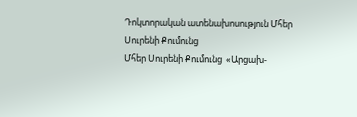Դոկտորական ատենախոսություն Մհեր Սուրենի Քումունց
Մհեր Սուրենի Քումունց  «Արցախ-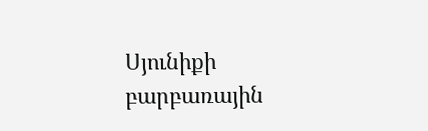Սյունիքի բարբառային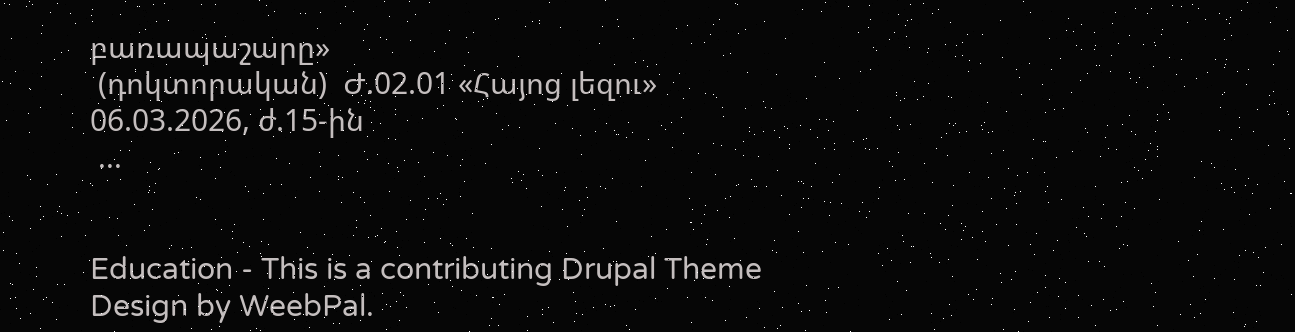բառապաշարը»
 (դոկտորական)  Ժ.02.01 «Հայոց լեզու»
06.03.2026, ժ.15-ին
 ...


Education - This is a contributing Drupal Theme
Design by WeebPal.